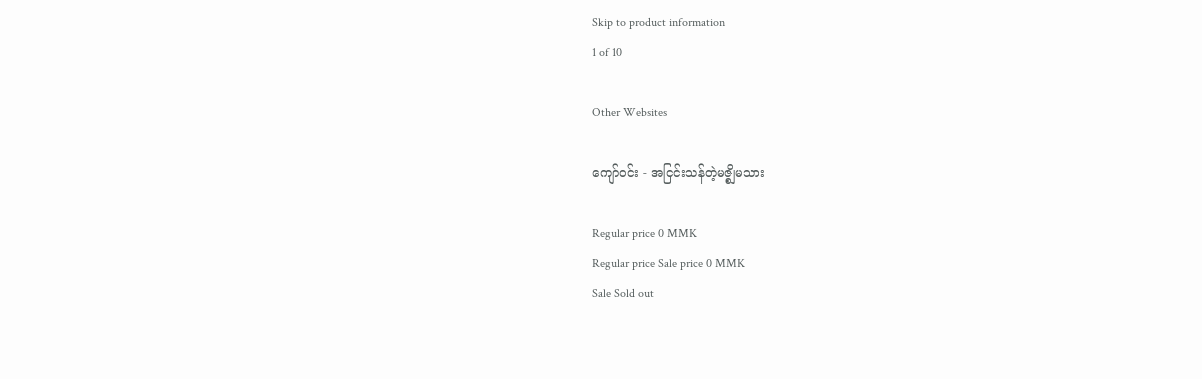Skip to product information
1 of 10

Other Websites

ကျော်ဝင်း - အငြင်းသန်တဲ့မဇ္စျိမသား

Regular price 0 MMK
Regular price Sale price 0 MMK
Sale Sold out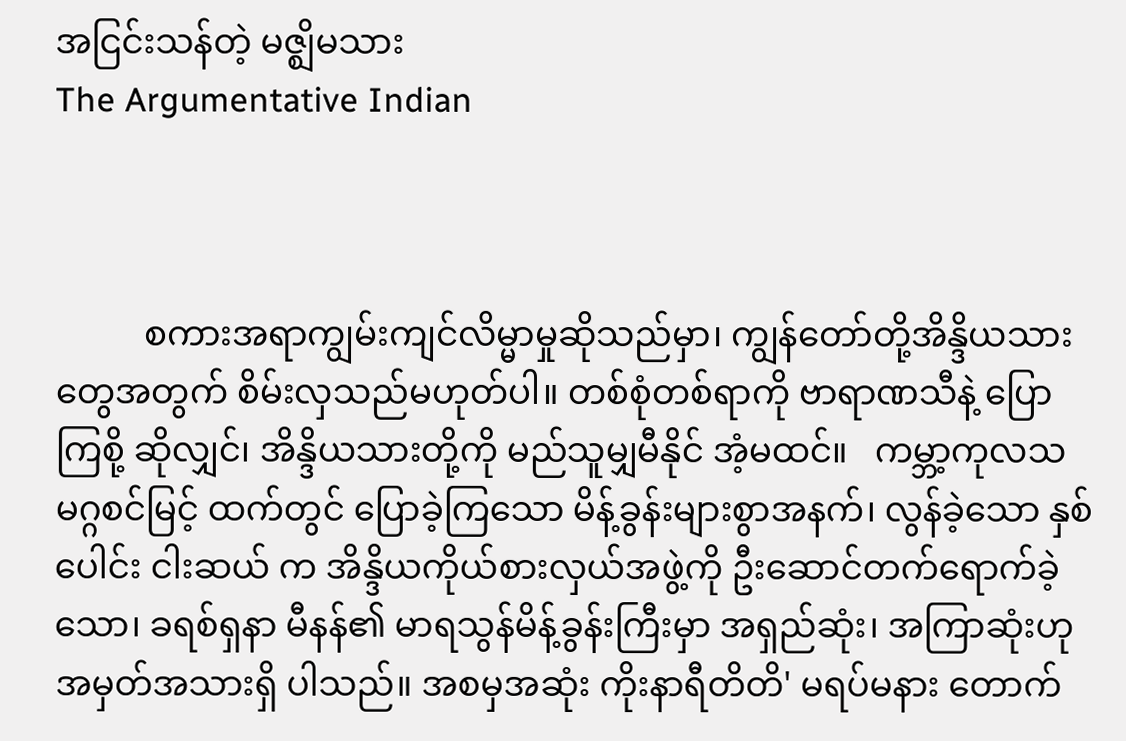အငြင်းသန်တဲ့ မဇ္ဈိမသား
The Argumentative Indian



          စကားအရာကျွမ်းကျင်လိမ္မာမှုဆိုသည်မှာ၊ ကျွန်တော်တို့အိန္ဒိယသား တွေအတွက် စိမ်းလှသည်မဟုတ်ပါ။ တစ်စုံတစ်ရာကို ဗာရာဏသီနဲ့ ပြောကြစို့ ဆိုလျှင်၊ အိန္ဒိယသားတို့ကို မည်သူမျှမီနိုင် အံ့မထင်။   ကမ္ဘာ့ကုလသမဂ္ဂစင်မြင့် ထက်တွင် ပြောခဲ့ကြသော မိန့်ခွန်းများစွာအနက်၊ လွန်ခဲ့သော နှစ်ပေါင်း ငါးဆယ် က အိန္ဒိယကိုယ်စားလှယ်အဖွဲ့ကို ဦးဆောင်တက်ရောက်ခဲ့သော၊ ခရစ်ရှနာ မီနန်၏ မာရသွန်မိန့်ခွန်းကြီးမှာ အရှည်ဆုံး၊ အကြာဆုံးဟု အမှတ်အသားရှိ ပါသည်။ အစမှအဆုံး ကိုးနာရီတိတိ' မရပ်မနား တောက်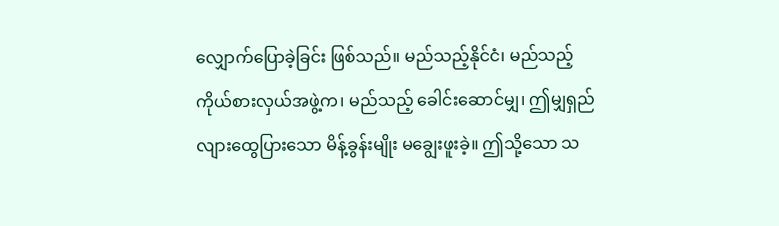လျှောက်ပြောခဲ့ခြင်း ဖြစ်သည်။ မည်သည့်နိုင်ငံ၊ မည်သည့်ကိုယ်စားလှယ်အဖွဲ့က၊ မည်သည့် ခေါင်းဆောင်မျှ၊ ဤမျှရှည်လျားထွေပြားသော မိန့်ခွန်းမျိုး မချွေးဖူးခဲ့။ ဤသို့သော သ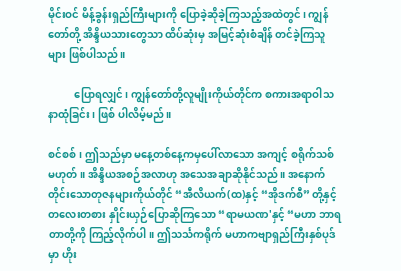မိုင်းဝင် မိန့်ခွန်းရှည်ကြီးများကို ပြောခဲ့ဆိုခဲ့ကြသည့်အထဲတွင်၊ ကျွန်တော်တို့ အိန္ဒိယသားတွေသာ ထိပ်ဆုံးမှ အမြင့်ဆုံးစံချိန် တင်ခဲ့ကြသူများ ဖြစ်ပါသည်။

          ပြောရလျှင်၊ ကျွန်တော်တို့လူမျိုးကိုယ်တိုင်က စကားအရာဝါသနာထုံခြင်း၊ ဖြစ် ပါလိမ့်မည်။

စင်စစ်၊ ဤသည်မှာ မနေ့တစ်နေ့ကမှပေါ်လာသော အကျင့် စရိုက်သစ် မဟုတ်။ အိန္ဒိယအစဉ်အလာဟု အသေအချာဆိုနိုင်သည်။ အနောက်တိုင်းသောတုဇနများကိုယ်တိုင် “အီလိယက်(ထ)နှင့် “အိုဒက်စီ” တို့နှင့် တလေးတစား နှိုင်းယှဉ်ပြောဆိုကြသော “ရာမယဏ'နှင့် “မဟာ ဘာရတာတို့ကို ကြည့်လိုက်ပါ။ ဤသင်္သကရိုက် မဟာကဗျာရှည်ကြီးနှစ်ပုဒ်မှာ ဟိုး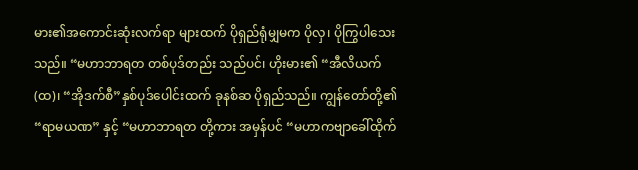မား၏အကောင်းဆုံးလက်ရာ များထက် ပိုရှည်ရုံမျှမက ပိုလှ၊ ပိုကြွပါသေးသည်။ “မဟာဘာရတ တစ်ပုဒ်တည်း သည်ပင်၊ ဟိုးမား၏ “အီလိယက်(ထ)၊ “အိုဒက်စီ”နှစ်ပုဒ်ပေါင်းထက် ခုနစ်ဆ ပိုရှည်သည်။ ကျွန်တော်တို့၏ “ရာမယဏ” နှင့် “မဟာဘာရတ တို့ကား အမှန်ပင် “မဟာကဗျာခေါ်ထိုက်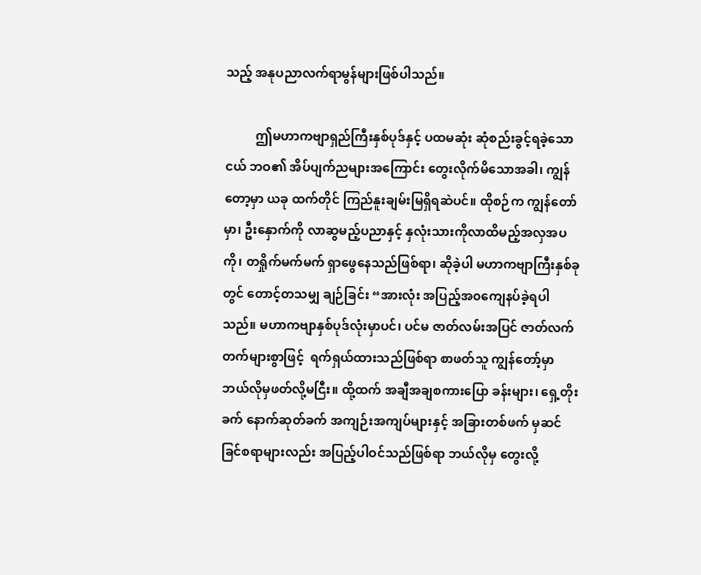သည့် အနုပညာလက်ရာမွန်များဖြစ်ပါသည်။

          ဤမဟာကဗျာရှည်ကြီးနှစ်ပုဒ်နှင့် ပထမဆုံး ဆုံစည်းခွင့်ရခဲ့သော ငယ် ဘဝ၏ အိပ်ပျက်ညများအကြောင်း တွေးလိုက်မိသောအခါ၊ ကျွန်တော့မှာ ယခု ထက်တိုင် ကြည်နူးချမ်းမြရှိရဆဲပင်။ ထိုစဉ်က ကျွန်တော်မှာ၊ ဦးနှောက်ကို လာဆွမည့်ပညာနှင့် နှလုံးသားကိုလာထိမည့်အလှအပကို၊ တရှိုက်မက်မက် ရှာဖွေနေသည်ဖြစ်ရာ၊ ဆိုခဲ့ပါ မဟာကဗျာကြီးနှစ်ခုတွင် တောင့်တသမျှ ချဉ်ခြင်း “အားလုံး အပြည့်အ၀ကျေနပ်ခဲ့ရပါသည်။ မဟာကဗျာနှစ်ပုဒ်လုံးမှာပင်၊ ပင်မ ဇာတ်လမ်းအပြင် ဇာတ်လက်တက်များစွာဖြင့်  ရက်ရှယ်ထားသည်ဖြစ်ရာ စာဖတ်သူ ကျွန်တော့်မှာ ဘယ်လိုမှဖတ်လို့မငြီး။ ထို့ထက် အချီအချစကားပြော ခန်းများ၊ ရှေ့တိုးခက် နောက်ဆုတ်ခက် အကျဉ်းအကျပ်များနှင့် အခြားတစ်ဖက် မှဆင်ခြင်စရာများလည်း အပြည့်ပါဝင်သည်ဖြစ်ရာ ဘယ်လိုမှ တွေးလို့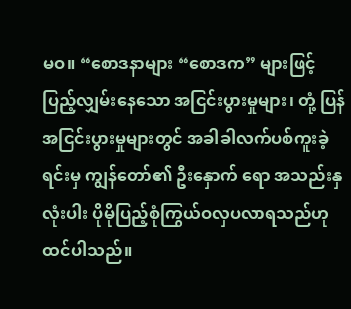မဝ။ “စောဒနာများ “စောဒက” များဖြင့် ပြည့်လျှမ်းနေသော အငြင်းပွားမှုများ၊ တုံ့ ပြန်အငြင်းပွားမှုများတွင် အခါခါလက်ပစ်ကူးခဲ့ရင်းမှ ကျွန်တော်၏ ဦးနှောက် ရော အသည်းနှလုံးပါး ပိုမိုပြည့်စုံကြွယ်ဝလှပလာရသည်ဟု ထင်ပါသည်။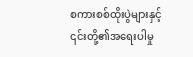စကားစစ်ထိုးပွဲများနှင့် ၎င်းတို့၏အရေးပါမှု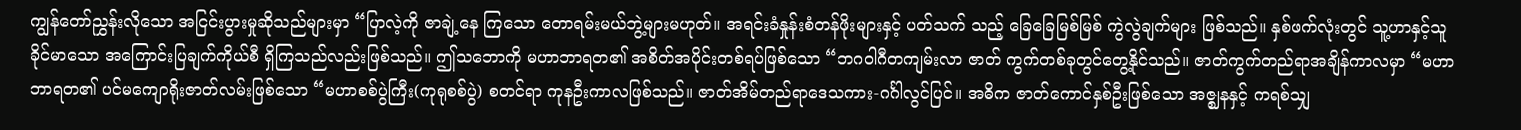ကျွန်တော်ညွှန်းလိုသော အငြင်းပွားမှုဆိုသည်များမှာ “ပြာလဲ့ကို ဇာချဲ့နေ ကြသော တောရမ်းမယ်ဘွဲ့များမဟုတ်။ အရင်းခံနှုန်းစံတန်ဖိုးများနှင့် ပတ်သက် သည့် ခြေခြေမြစ်မြစ် ကွဲလွဲချက်များ ဖြစ်သည်။ နှစ်ဖက်လုံးတွင် သူ့ဟာနှင့်သူ ခိုင်မာသော အကြောင်းပြချက်ကိုယ်စီ ရှိကြသည်လည်းဖြစ်သည်။ ဤသဘောကို မဟာဘာရတ၏ အစိတ်အပိုင်းတစ်ရပ်ဖြစ်သော “ဘဂဝါဂီတကျမ်းလာ ဇာတ် ကွက်တစ်ခုတွင်တွေ့နိုင်သည်။ ဇာတ်ကွက်တည်ရာအချိန်ကာလမှာ “မဟာ ဘာရတ၏ ပင်မကျောရိုးဇာတ်လမ်းဖြစ်သော “မဟာစစ်ပွဲကြီး(ကုရုစစ်ပွဲ) စတင်ရာ ကုနဦးကာလဖြစ်သည်။ ဇာတ်အိမ်တည်ရာဒေသကား-ဂင်္ဂါလွင်ပြင်။ အဓိက ဇာတ်ကောင်နှစ်ဦးဖြစ်သော အဇ္ဈနနှင့် ကရစ်သျှ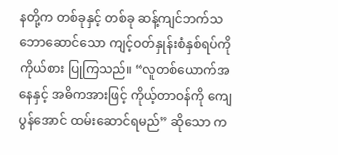နတို့က တစ်ခုနှင့် တစ်ခု ဆန့်ကျင်ဘက်သဘောဆောင်သော ကျင့်ဝတ်နှုန်းစံနှစ်ရပ်ကို ကိုယ်စား ပြုကြသည်။ “လူတစ်ယောက်အနေနှင့် အဓိကအားဖြင့် ကိုယ့်တာဝန်ကို ကျေ ပွန်အောင် ထမ်းဆောင်ရမည်” ဆိုသော က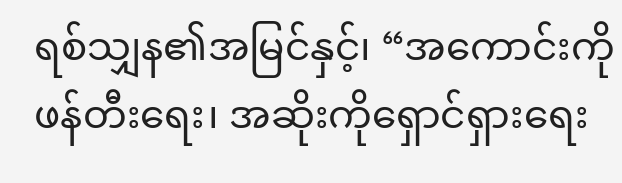ရစ်သျှန၏အမြင်နှင့်၊ “အကောင်းကို ဖန်တီးရေး၊ အဆိုးကိုရှောင်ရှားရေး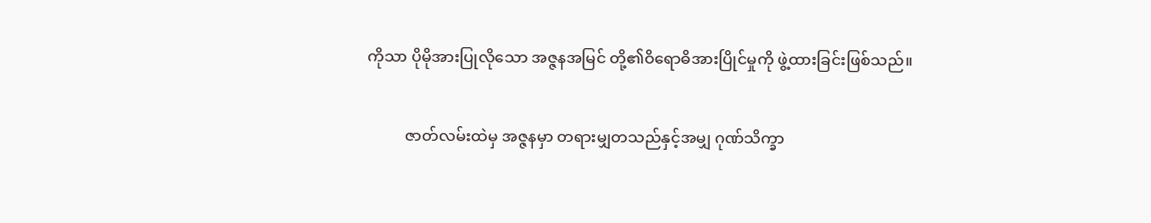ကိုသာ ပိုမိုအားပြုလိုသော အဇ္ဇနအမြင် တို့၏ဝိရောဓိအားပြိုင်မှုကို ဖွဲ့ထားခြင်းဖြစ်သည်။

          ဇာတ်လမ်းထဲမှ အဇ္ဇနမှာ တရားမျှတသည်နှင့်အမျှ ဂုဏ်သိက္ခာ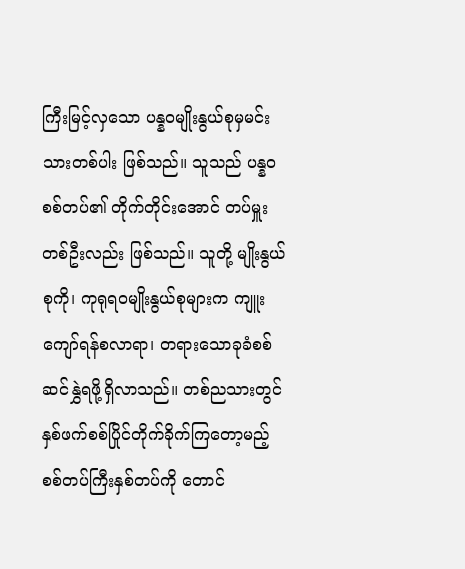ကြီးမြင့်လှသော ပန္နဝမျိုးနွယ်စုမှမင်းသားတစ်ပါး ဖြစ်သည်။ သူသည် ပန္နဝစစ်တပ်၏ တိုက်တိုင်းအောင် တပ်မှူးတစ်ဦးလည်း ဖြစ်သည်။ သူတို့ မျိုးနွယ် စုကို၊ ကုရုရဝမျိုးနွယ်စုများက ကျူးကျော်ရန်စလာရာ၊ တရားသောခုခံစစ် ဆင်နွှဲရဖို့ရှိလာသည်။ တစ်ညသားတွင် နှစ်ဖက်စစ်ပြိုင်တိုက်ခိုက်ကြတော့မည့် စစ်တပ်ကြီးနှစ်တပ်ကို တောင်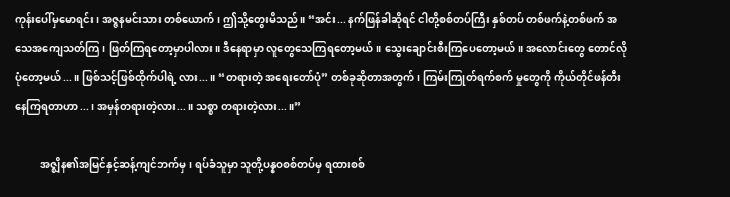ကုန်းပေါ်မှမောရင်း၊ အဇ္ဇနမင်းသား တစ်ယောက်၊ ဤသို့တွေးမိသည်။ “အင်း... နက်ဖြန်ခါဆိုရင် ငါတို့စစ်တပ်ကြီး နှစ်တပ် တစ်ဖက်နဲ့တစ်ဖက် အသေအကျေသတ်ကြ၊ ဖြတ်ကြရတော့မှာပါလား။ ဒီနေရာမှာ လူတွေသေကြရတော့မယ်။ သွေးချောင်းစီးကြပေတော့မယ်။ အလောင်းတွေ တောင်လိုပုံတော့မယ်...။ ဖြစ်သင့်ဖြစ်ထိုက်ပါရဲ့ လား...။ “တရားတဲ့ အရေးတော်ပုံ” တစ်ခုဆိုတာအတွက်၊ ကြမ်းကြုတ်ရက်စက် မှုတွေကို ကိုယ်တိုင်ဖန်တီး နေကြရတာဟာ...၊ အမှန်တရားတဲ့လား...။ သစ္စာ တရားတဲ့လား...။”

          အဇ္ဈိန၏အမြင်နှင့်ဆန့်ကျင်ဘက်မှ၊ ရပ်ခံသူမှာ သူတို့ပန္နဝစစ်တပ်မှ ရထားစစ်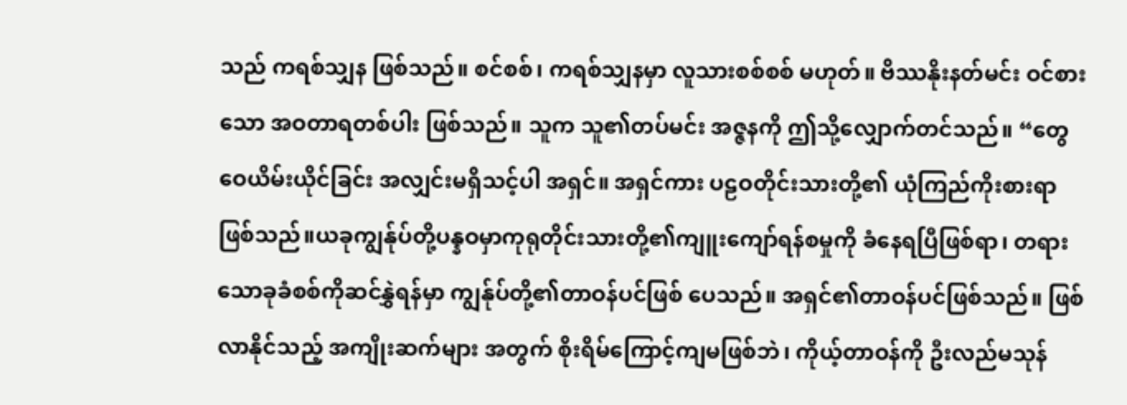သည် ကရစ်သျှန ဖြစ်သည်။ စင်စစ်၊ ကရစ်သျှနမှာ လူသားစစ်စစ် မဟုတ်။ ဗိဿနိုးနတ်မင်း ဝင်စားသော အဝတာရတစ်ပါး ဖြစ်သည်။ သူက သူ၏တပ်မင်း အဇ္ဇနကို ဤသို့လျှောက်တင်သည်။ “တွေဝေယိမ်းယိုင်ခြင်း အလျှင်းမရှိသင့်ပါ အရှင်။ အရှင်ကား ပဠဝတိုင်းသားတို့၏ ယုံကြည်ကိုးစားရာဖြစ်သည်။ယခုကျွန်ုပ်တို့ပန္နဝမှာကုရုတိုင်းသားတို့၏ကျူးကျော်ရန်စမှုကို ခံနေရပြီဖြစ်ရာ၊ တရားသောခုခံစစ်ကိုဆင်နွှဲရန်မှာ ကျွန်ုပ်တို့၏တာဝန်ပင်ဖြစ် ပေသည်။ အရှင်၏တာဝန်ပင်ဖြစ်သည်။ ဖြစ်လာနိုင်သည့် အကျိုးဆက်များ အတွက် စိုးရိမ်ကြောင့်ကျမဖြစ်ဘဲ၊ ကိုယ့်တာဝန်ကို ဦးလည်မသုန်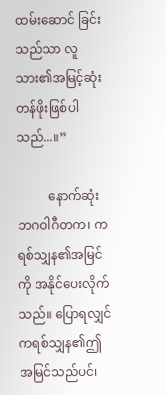ထမ်းဆောင် ခြင်းသည်သာ လူသား၏အမြင့်ဆုံးတန်ဖိုးဖြစ်ပါသည်...။”

          နောက်ဆုံး ဘဂဝါဂီတက၊ ကရစ်သျှန၏အမြင်ကို အနိုင်ပေးလိုက် သည်။ ပြောရလျှင် ကရစ်သျှန၏ဤအမြင်သည်ပင်၊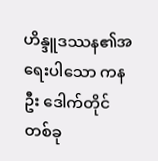ဟိန္ဒူဒဿန၏အရေးပါသော ကနဦး ဒေါက်တိုင်တစ်ခု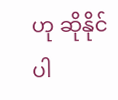ဟု ဆိုနိုင်ပါ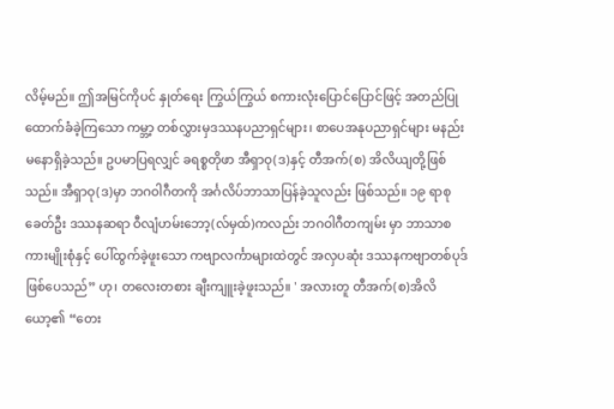လိမ့်မည်။ ဤအမြင်ကိုပင် နှုတ်ရေး ကြွယ်ကြွယ် စကားလုံးပြောင်ပြောင်ဖြင့် အတည်ပြုထောက်ခံခဲ့ကြသော ကမ္ဘာ့ တစ်လွှားမှဒဿနပညာရှင်များ၊ စာပေအနုပညာရှင်များ မနည်းမနောရှိခဲ့သည်။ ဥပမာပြရလျှင် ခရစ္စတိုဖာ အီရှာဝု(ဒ)နှင့် တီအက်(စ) အိလိယျတို့ဖြစ်သည်။ အီရှာဝု(ဒ)မှာ ဘဂဝါဂီတကို အင်္ဂလိပ်ဘာသာပြန်ခဲ့သူလည်း ဖြစ်သည်။ ၁၉ ရာစုခေတ်ဦး ဒဿနဆရာ ဝီလျံဟမ်းဘော့(လ်မှထ်)ကလည်း ဘဂဝါဂီတကျမ်း မှာ ဘာသာစကားမျိုးစုံနှင့် ပေါ်ထွက်ခဲ့ဖူးသော ကဗျာလင်္ကာများထဲတွင် အလှပဆုံး ဒဿနကဗျာတစ်ပုဒ် ဖြစ်ပေသည်” ဟု၊ တလေးတစား ချီးကျူးခဲ့ဖူးသည်။ ' အလားတူ တီအက်(စ)အိလိယော့၏ “တေး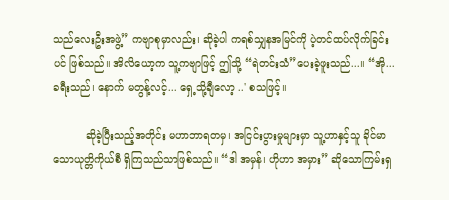သည်လေးဦးအဖွဲ့” ကဗျာစုမှာလည်း၊ ဆိုခဲ့ပါ ကရစ်သျှနအမြင်ကို ပဲ့တင်ထပ်လိုက်ခြင်းပင် ဖြစ်သည်။ အိလိယော့က သူ့ကဗျာဖြင့် ဤသို့ “ရဲတင်းသံ”ပေးခဲ့ဖူးသည်...။ “အို... ခရီးသည်၊ နောက် မတွန့်လင့်... ရှေ့သို့ချီလော့ ..' စသဖြင့်။

          ဆိုခဲ့ပြီးသည့်အတိုင်း မဟာဘာရတမှ၊ အငြင်းပွားမှုများမှာ သူ့ဟာနှင့်သူ ခိုင်မာသောယုတ္တိကိုယ်စီ ရှိကြသည်သာဖြစ်သည်။ “ဒါ အမှန်၊ ဟိုဟာ အမှား” ဆိုသောကြမ်းရှ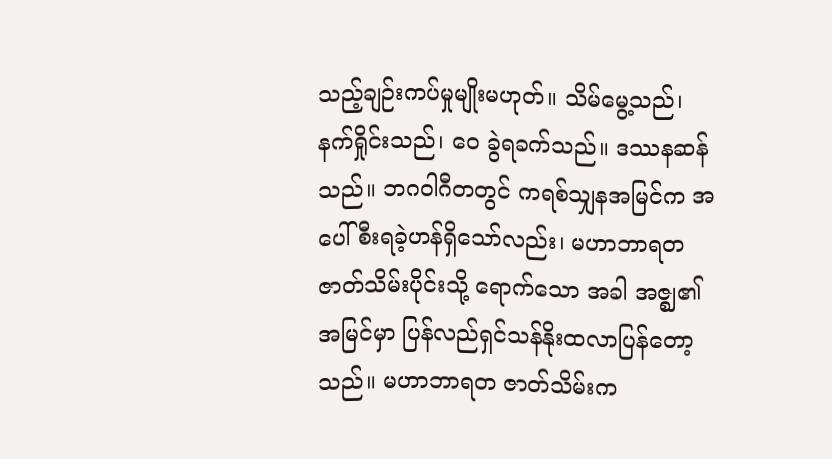သည့်ချဉ်းကပ်မှုမျိုးမဟုတ်။ သိမ်မွေ့သည်၊ နက်ရှိုင်းသည်၊ ဝေ ခွဲရခက်သည်။ ဒဿနဆန်သည်။ ဘဂဝါဂီတတွင် ကရစ်သျှနအမြင်က အ ပေါ်စီးရခဲ့ဟန်ရှိသော်လည်း၊ မဟာဘာရတဇာတ်သိမ်းပိုင်းသို့ ရောက်သော အခါ အဇ္ဈ၏အမြင်မှာ ပြန်လည်ရှင်သန်နိုးထလာပြန်တော့သည်။ မဟာဘာရတ ဇာတ်သိမ်းက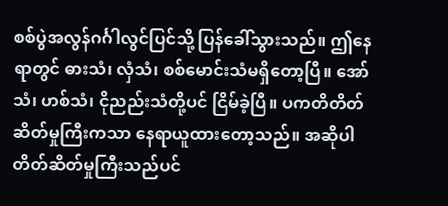စစ်ပွဲအလွန်ဂင်္ဂါလွင်ပြင်သို့ ပြန်ခေါ်သွားသည်။ ဤနေရာတွင် ဓားသံ၊ လှံသံ၊ စစ်မောင်းသံမရှိတော့ပြီ။ အော်သံ၊ ဟစ်သံ၊ ငိုညည်းသံတို့ပင် ငြိမ်ခဲ့ပြီ။ ပကတိတိတ်ဆိတ်မှုကြီးကသာ နေရာယူထားတော့သည်။ အဆိုပါ တိတ်ဆိတ်မှုကြီးသည်ပင်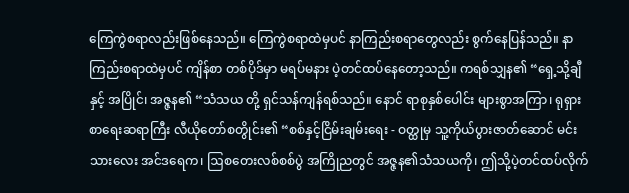ကြေကွဲစရာလည်းဖြစ်နေသည်။ ကြေကွဲစရာထဲမှပင် နာကြည်းစရာတွေလည်း စွက်နေပြန်သည်။ နာကြည်းစရာထဲမှပင် ကျိန်စာ တစ်ပိုဒ်မှာ မရပ်မနား ပဲ့တင်ထပ်နေတော့သည်။ ကရစ်သျှန၏ “ရှေ့သို့ချီနှင့် အပြိုင်၊ အဇ္ဇန၏ “သံသယ တို့ ရှင်သန်ကျန်ရစ်သည်။ နောင် ရာစုနှစ်ပေါင်း များစွာအကြာ၊ ရုရှားစာရေးဆရာကြီး လီယိုတော်စတွိုင်း၏ “စစ်နှင့်ငြိမ်းချမ်းရေး - ဝတ္ထုမှ သူ့ကိုယ်ပွားဇာတ်ဆောင် မင်းသားလေး အင်ဒရေက၊ ဩစတေးလစ်စစ်ပွဲ အကြိုညတွင် အဇ္ဇန၏သံသယကို၊ ဤသို့ပဲ့တင်ထပ်လိုက်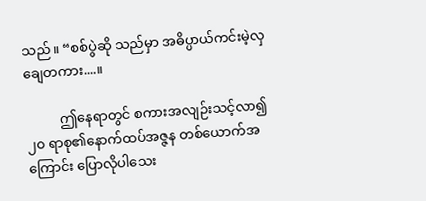သည်။ “စစ်ပွဲဆို သည်မှာ အဓိပ္ပာယ်ကင်းမဲ့လှချေတကား....။

          ဤနေရာတွင် စကားအလျဉ်းသင့်လာ၍ ၂၀ ရာစု၏နောက်ထပ်အဇ္ဇန တစ်ယောက်အကြောင်း ပြောလိုပါသေး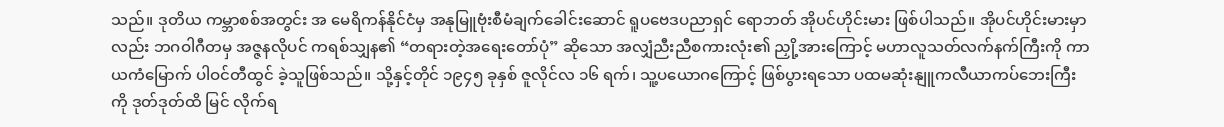သည်။ ဒုတိယ ကမ္ဘာစစ်အတွင်း အ မေရိကန်နိုင်ငံမှ အနုမြူဗုံးစီမံချက်ခေါင်းဆောင် ရူပဗေဒပညာရှင် ရောဘတ် အိုပင်ဟိုင်းမား ဖြစ်ပါသည်။ အိုပင်ဟိုင်းမားမှာလည်း ဘဂဝါဂီတမှ အဇ္ဇနလိုပင် ကရစ်သျှန၏ “တရားတဲ့အရေးတော်ပုံ” ဆိုသော အလျှံညီးညီစကားလုံး၏ ညှို့အားကြောင့် မဟာလူသတ်လက်နက်ကြီးကို ကာယကံမြောက် ပါဝင်တီထွင် ခဲ့သူဖြစ်သည်။ သို့နှင့်တိုင် ၁၉၄၅ ခုနှစ် ဇူလိုင်လ ၁၆ ရက်၊ သူ့ပယောဂကြောင့် ဖြစ်ပွားရသော ပထမဆုံးနျူကလီယာကပ်ဘေးကြီးကို ဒုတ်ဒုတ်ထိ မြင် လိုက်ရ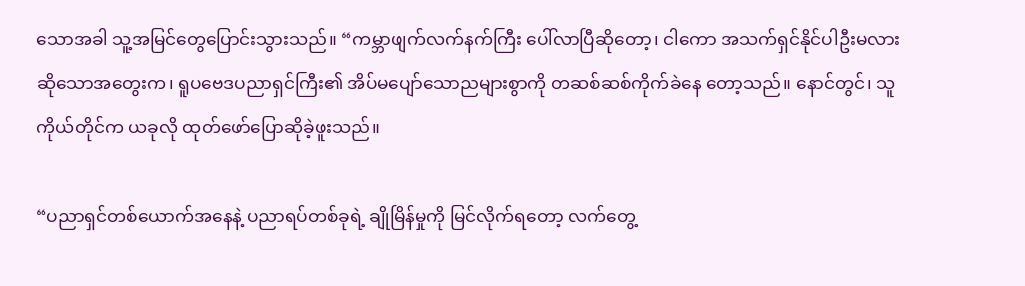သောအခါ သူ့အမြင်တွေပြောင်းသွားသည်။ “ကမ္ဘာဖျက်လက်နက်ကြီး ပေါ်လာပြီဆိုတော့၊ ငါကော အသက်ရှင်နိုင်ပါဦးမလား ဆိုသောအတွေးက၊ ရူပဗေဒပညာရှင်ကြီး၏ အိပ်မပျော်သောညများစွာကို တဆစ်ဆစ်ကိုက်ခဲနေ တော့သည်။ နောင်တွင်၊ သူကိုယ်တိုင်က ယခုလို ထုတ်ဖော်ပြောဆိုခဲ့ဖူးသည်။

“ပညာရှင်တစ်ယောက်အနေနဲ့ ပညာရပ်တစ်ခုရဲ့ ချိုမြိန်မှုကို မြင်လိုက်ရတော့ လက်တွေ့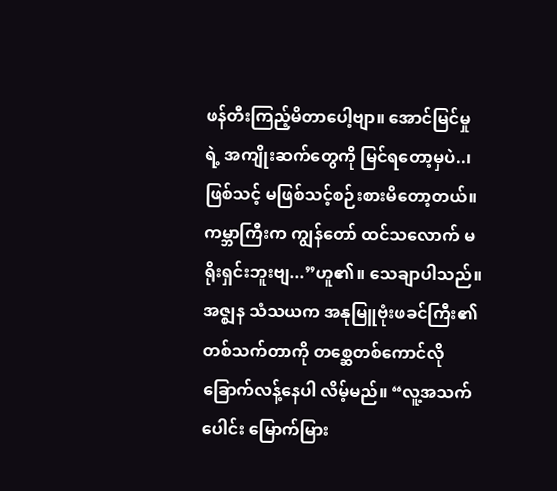ဖန်တီးကြည့်မိတာပေါ့ဗျာ။ အောင်မြင်မှုရဲ့ အကျိုးဆက်တွေကို မြင်ရတော့မှပဲ..၊ ဖြစ်သင့် မဖြစ်သင့်စဉ်းစားမိတော့တယ်။ ကမ္ဘာကြီးက ကျွန်တော် ထင်သလောက် မရိုးရှင်းဘူးဗျ...”ဟူ၏။ သေချာပါသည်။ အဇ္ဈန သံသယက အနုမြူဗုံးဖခင်ကြီး၏တစ်သက်တာကို တစ္ဆေတစ်ကောင်လို ခြောက်လန့်နေပါ လိမ့်မည်။ “လူ့အသက်ပေါင်း မြောက်မြား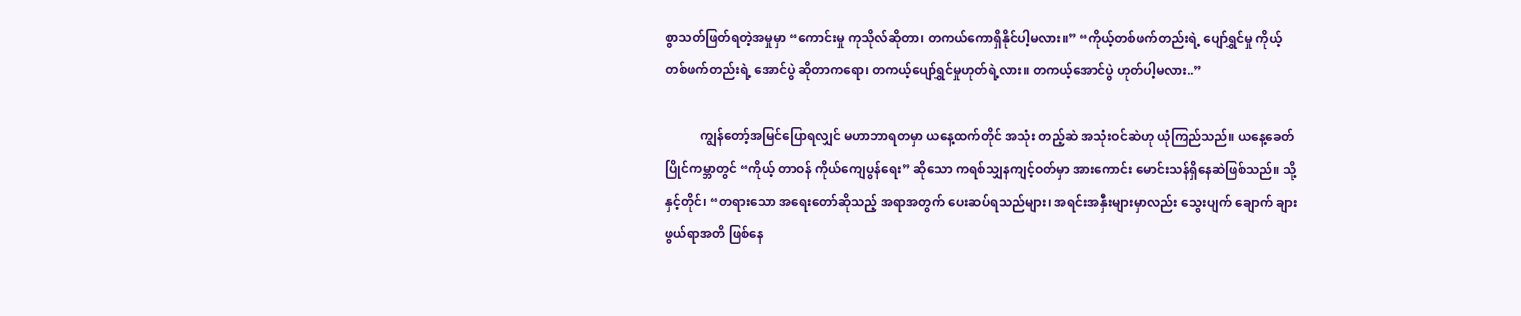စွာသတ်ဖြတ်ရတဲ့အမှုမှာ “ကောင်းမှု ကုသိုလ်ဆိုတာ၊ တကယ်ကောရှိနိုင်ပါ့မလား။” “ကိုယ့်တစ်ဖက်တည်းရဲ့ ပျော်ရွှင်မှု ကိုယ့်တစ်ဖက်တည်းရဲ့ အောင်ပွဲ ဆိုတာကရော၊ တကယ့်ပျော်ရွှင်မှုဟုတ်ရဲ့လား။ တကယ့်အောင်ပွဲ ဟုတ်ပါ့မလား..”

           ကျွန်တော့်အမြင်ပြောရလျှင် မဟာဘာရတမှာ ယနေ့ထက်တိုင် အသုံး တည့်ဆဲ အသုံးဝင်ဆဲဟု ယုံကြည်သည်။ ယနေ့ခေတ်ပြိုင်ကမ္ဘာတွင် “ကိုယ့် တာဝန် ကိုယ်ကျေပွန်ရေး” ဆိုသော ကရစ်သျှနကျင့်ဝတ်မှာ အားကောင်း မောင်းသန်ရှိနေဆဲဖြစ်သည်။ သို့နှင့်တိုင်၊ “တရားသော အရေးတော်ဆိုသည့် အရာအတွက် ပေးဆပ်ရသည်များ၊ အရင်းအနှီးများမှာလည်း သွေးပျက် ချောက် ချားဖွယ်ရာအတိ ဖြစ်နေ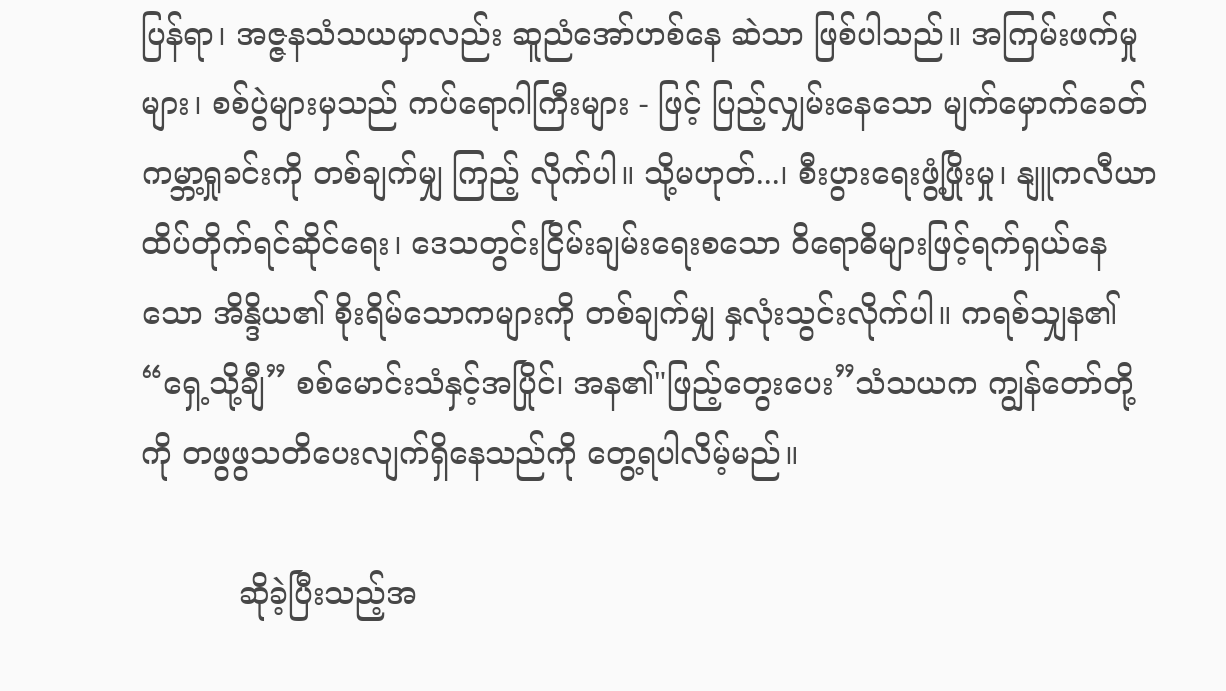ပြန်ရာ၊ အဇ္ဇနသံသယမှာလည်း ဆူညံအော်ဟစ်နေ ဆဲသာ ဖြစ်ပါသည်။ အကြမ်းဖက်မှုများ၊ စစ်ပွဲများမှသည် ကပ်ရောဂါကြီးများ - ဖြင့် ပြည့်လျှမ်းနေသော မျက်မှောက်ခေတ်ကမ္ဘာ့ရှုခင်းကို တစ်ချက်မျှ ကြည့် လိုက်ပါ။ သို့မဟုတ်...၊ စီးပွားရေးဖွံ့ဖြိုးမှု၊ နျူကလီယာ ထိပ်တိုက်ရင်ဆိုင်ရေး၊ ဒေသတွင်းငြိမ်းချမ်းရေးစသော ဝိရောဓိများဖြင့်ရက်ရှယ်နေသော အိန္ဒိယ၏ စိုးရိမ်သောကများကို တစ်ချက်မျှ နှလုံးသွင်းလိုက်ပါ။ ကရစ်သျှန၏ “ရှေ့သို့ချီ” စစ်မောင်းသံနှင့်အပြိုင်၊ အန၏"ဖြည့်တွေးပေး”သံသယက ကျွန်တော်တို့ကို တဖွဖွသတိပေးလျက်ရှိနေသည်ကို တွေ့ရပါလိမ့်မည်။

          ဆိုခဲ့ပြီးသည့်အ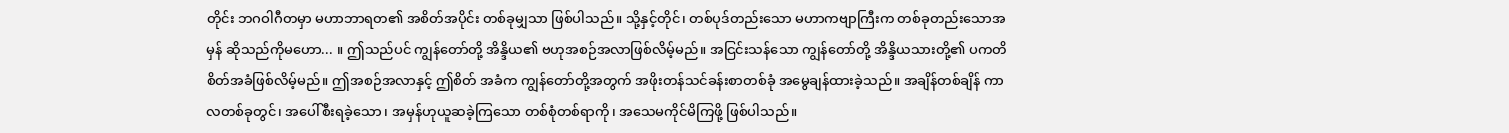တိုင်း ဘဂဝါဂီတမှာ မဟာဘာရတ၏ အစိတ်အပိုင်း တစ်ခုမျှသာ ဖြစ်ပါသည်။ သို့နှင့်တိုင်၊ တစ်ပုဒ်တည်းသော မဟာကဗျာကြီးက တစ်ခုတည်းသောအမှန် ဆိုသည်ကိုမဟော... ။ ဤသည်ပင် ကျွန်တော်တို့ အိန္ဒိယ၏ ဗဟုအစဉ်အလာဖြစ်လိမ့်မည်။ အငြင်းသန်သော ကျွန်တော်တို့ အိန္ဒိယသားတို့၏ ပကတိစိတ်အခံဖြစ်လိမ့်မည်။ ဤအစဉ်အလာနှင့် ဤစိတ် အခံက ကျွန်တော်တို့အတွက် အဖိုးတန်သင်ခန်းစာတစ်ခုံ အမွေချန်ထားခဲ့သည်။ အချိန်တစ်ချိန် ကာလတစ်ခုတွင်၊ အပေါ်စီးရခဲ့သော၊ အမှန်ဟုယူဆခဲ့ကြသော တစ်စုံတစ်ရာကို၊ အသေမကိုင်မိကြဖို့ ဖြစ်ပါသည်။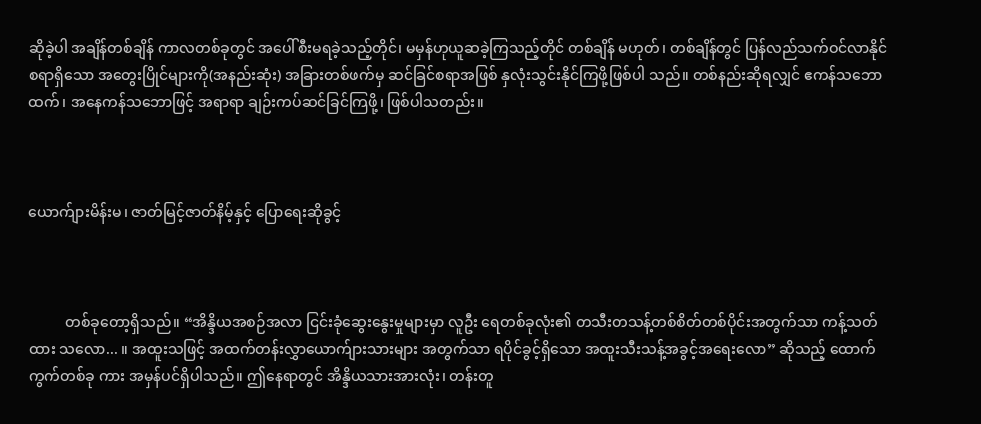ဆိုခဲ့ပါ အချိန်တစ်ချိန် ကာလတစ်ခုတွင် အပေါ်စီးမရခဲ့သည့်တိုင်၊ မမှန်ဟုယူဆခဲ့ကြသည့်တိုင် တစ်ချိန် မဟုတ်၊ တစ်ချိန်တွင် ပြန်လည်သက်ဝင်လာနိုင်စရာရှိသော အတွေးပြိုင်များကို(အနည်းဆုံး) အခြားတစ်ဖက်မှ ဆင်ခြင်စရာအဖြစ် နှလုံးသွင်းနိုင်ကြဖို့ဖြစ်ပါ သည်။ တစ်နည်းဆိုရလျှင် ဧကန်သဘောထက်၊ အနေကန်သဘောဖြင့် အရာရာ ချဉ်းကပ်ဆင်ခြင်ကြဖို့၊ ဖြစ်ပါသတည်း။



ယောက်ျားမိန်းမ၊ ဇာတ်မြင့်ဇာတ်နိမ့်နှင့် ပြောရေးဆိုခွင့်



          တစ်ခုတော့ရှိသည်။ “အိန္ဒိယအစဉ်အလာ ငြင်းခုံဆွေးနွေးမှုများမှာ လူဦး ရေတစ်ခုလုံး၏ တသီးတသန့်တစ်စိတ်တစ်ပိုင်းအတွက်သာ ကန့်သတ်ထား သလော... ။ အထူးသဖြင့် အထက်တန်းလွှာယောက်ျားသားများ အတွက်သာ ရပိုင်ခွင့်ရှိသော အထူးသီးသန့်အခွင့်အရေးလော” ဆိုသည့် ထောက်ကွက်တစ်ခု ကား အမှန်ပင်ရှိပါသည်။ ဤနေရာတွင် အိန္ဒိယသားအားလုံး၊ တန်းတူ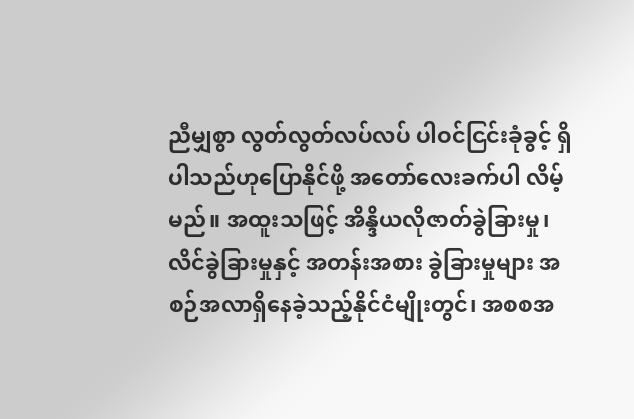ညီမျှစွာ လွတ်လွတ်လပ်လပ် ပါဝင်ငြင်းခုံခွင့် ရှိပါသည်ဟုပြောနိုင်ဖို့ အတော်လေးခက်ပါ လိမ့်မည်။ အထူးသဖြင့် အိန္ဒိယလိုဇာတ်ခွဲခြားမှု၊ လိင်ခွဲခြားမှုနှင့် အတန်းအစား ခွဲခြားမှုများ အစဉ်အလာရှိနေခဲ့သည့်နိုင်ငံမျိုးတွင်၊ အစစအ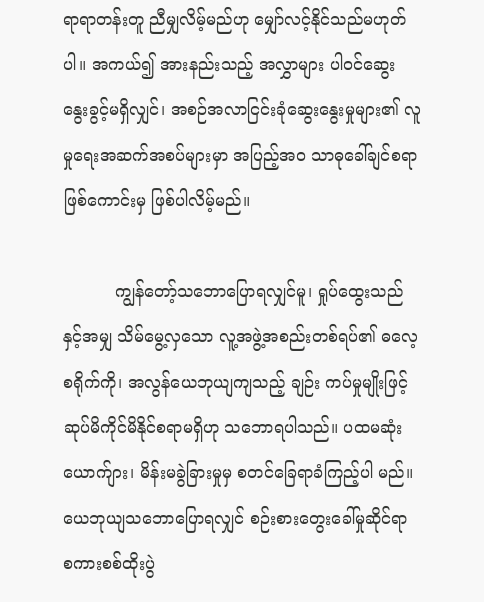ရာရာတန်းတူ ညီမျှလိမ့်မည်ဟု မျှော်လင့်နိုင်သည်မဟုတ်ပါ။ အကယ်၍ အားနည်းသည့် အလွှာများ ပါဝင်ဆွေးနွေးခွင့်မရှိလျှင်၊ အစဉ်အလာငြင်းခုံဆွေးနွေးမှုများ၏ လူမှုရေးအဆက်အစပ်များမှာ အပြည့်အ၀ သာဓုခေါ်ချင်စရာ ဖြစ်ကောင်းမှ ဖြစ်ပါလိမ့်မည်။

          ကျွန်တော့်သဘောပြောရလျှင်မူ၊ ရှုပ်ထွေးသည်နှင့်အမျှ သိမ်မွေ့လှသော လူ့အဖွဲ့အစည်းတစ်ရပ်၏ ဓလေ့စရိုက်ကို၊ အလွန်ယေဘုယျကျသည့် ချဉ်း ကပ်မှုမျိုးဖြင့် ဆုပ်မိကိုင်မိနိုင်စရာမရှိဟု သဘောရပါသည်။ ပထမဆုံး ယောက်ျား၊ မိန်းမခွဲခြားမှုမှ စတင်ခြေရာခံကြည့်ပါ မည်။ ယေဘုယျသဘောပြောရလျှင် စဉ်းစားတွေးခေါ်မှုဆိုင်ရာ စကားစစ်ထိုးပွဲ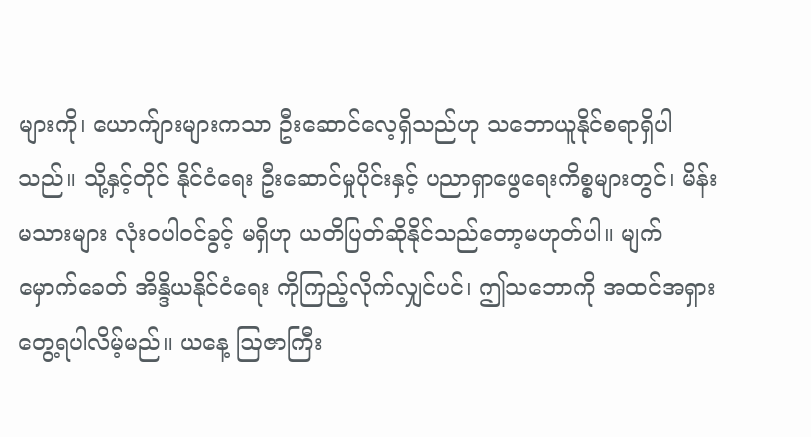များကို၊ ယောက်ျားများကသာ ဦးဆောင်လေ့ရှိသည်ဟု သဘောယူနိုင်စရာရှိပါသည်။ သို့နှင့်တိုင် နိုင်ငံရေး ဦးဆောင်မှုပိုင်းနှင့် ပညာရှာဖွေရေးကိစ္စများတွင်၊ မိန်းမသားများ လုံးဝပါဝင်ခွင့် မရှိဟု ယတိပြတ်ဆိုနိုင်သည်တော့မဟုတ်ပါ။ မျက်မှောက်ခေတ် အိန္ဒိယနိုင်ငံရေး ကိုကြည့်လိုက်လျှင်ပင်၊ ဤသဘောကို အထင်အရှားတွေ့ရပါလိမ့်မည်။ ယနေ့ ဩဇာကြီး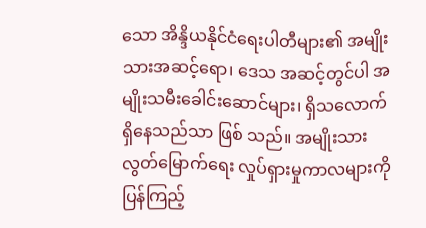သော အိန္ဒိယနိုင်ငံရေးပါတီများ၏ အမျိုးသားအဆင့်ရော၊ ဒေသ အဆင့်တွင်ပါ အမျိုးသမီးခေါင်းဆောင်များ၊ ရှိသလောက် ရှိနေသည်သာ ဖြစ် သည်။ အမျိုးသားလွတ်မြောက်ရေး လှုပ်ရှားမှုကာလများကို ပြန်ကြည့်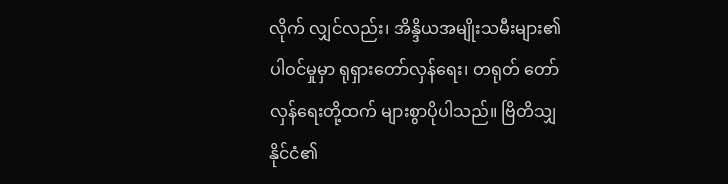လိုက် လျှင်လည်း၊ အိန္ဒိယအမျိုးသမီးများ၏ပါဝင်မှုမှာ ရုရှားတော်လှန်ရေး၊ တရုတ် တော်လှန်ရေးတို့ထက် များစွာပိုပါသည်။ ဗြိတိသျှနိုင်ငံ၏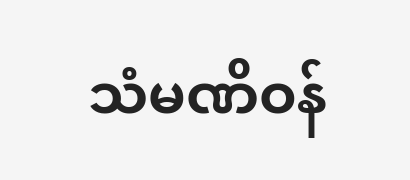သံမဏိဝန်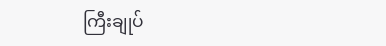ကြီးချုပ်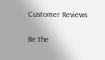Customer Reviews

Be the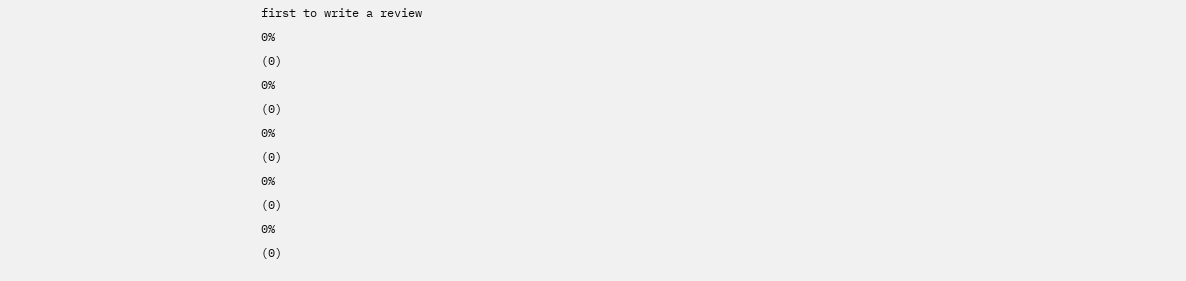first to write a review
0%
(0)
0%
(0)
0%
(0)
0%
(0)
0%
(0)